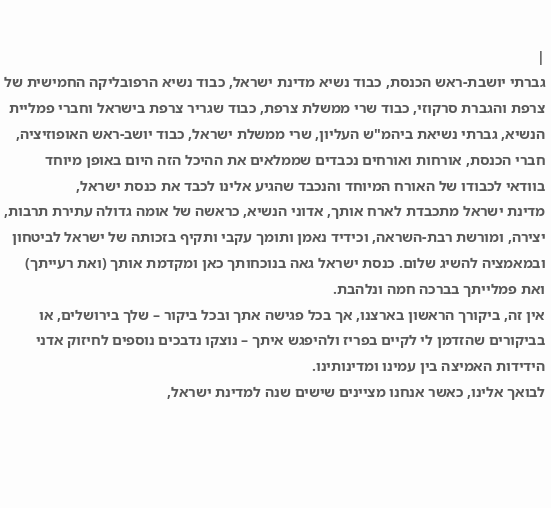|
גברתי יושבת-ראש הכנסת, כבוד נשיא מדינת ישראל, כבוד נשיא הרפובליקה החמישית של צרפת והגברת סרקוזי, כבוד שרי ממשלת צרפת, כבוד שגריר צרפת בישראל וחברי פמליית הנשיא, גברתי נשיאת ביהמ"ש העליון, שרי ממשלת ישראל, כבוד יושב-ראש האופוזיציה, חברי הכנסת, אורחות ואורחים נכבדים שממלאים את ההיכל הזה היום באופן מיוחד בוודאי לכבודו של האורח המיוחד והנכבד שהגיע אלינו לכבד את כנסת ישראל,
מדינת ישראל מתכבדת לארח אותך, אדוני הנשיא, כראשה של אומה גדולה עתירת תרבות, יצירה, ומורשת רבת-השראה, וכידיד נאמן ותומך עקבי ותקיף בזכותה של ישראל לביטחון ובמאמציה להשיג שלום. כנסת ישראל גאה בנוכחותך כאן ומקדמת אותך (ואת רעייתך) ואת פמלייתך בברכה חמה ונלהבת.
אין זה, ביקורך הראשון בארצנו, אך בכל פגישה אתך ובכל ביקור – שלך בירושלים, או בביקורים שהזדמן לי לקיים בפריז ולהיפגש איתך – נוצקו נדבכים נוספים לחיזוק אדני הידידות האמיצה בין עמינו ומדינותינו.
לבואך אלינו, כאשר אנחנו מציינים שישים שנה למדינת ישראל,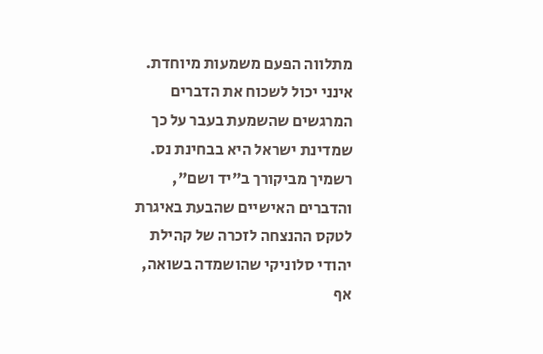מתלווה הפעם משמעות מיוחדת. אינני יכול לשכוח את הדברים המרגשים שהשמעת בעבר על כך שמדינת ישראל היא בבחינת נס. רשמיך מביקורך ב"יד ושם", והדברים האישיים שהבעת באיגרת לטקס ההנצחה לזכרה של קהילת יהודי סלוניקי שהושמדה בשואה, אף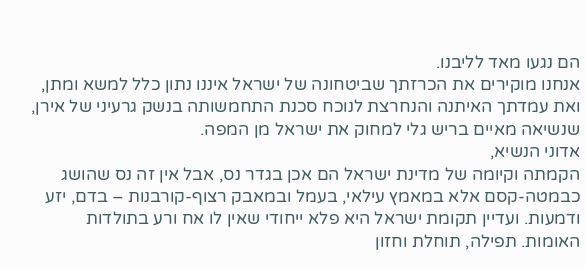הם נגעו מאד לליבנו.
אנחנו מוקירים את הכרזתך שביטחונה של ישראל איננו נתון כלל למשא ומתן, ואת עמדתך האיתנה והנחרצת לנוכח סכנת התחמשותה בנשק גרעיני של אירן, שנשיאה מאיים בריש גלי למחוק את ישראל מן המפה.
אדוני הנשיא,
הקמתה וקיומה של מדינת ישראל הם אכן בגדר נס, אבל אין זה נס שהושג כבמטה-קסם אלא במאמץ עילאי, בעמל ובמאבק רצוף-קורבנות – בדם, יזע ודמעות. ועדיין תקומת ישראל היא פלא ייחודי שאין לו אח ורע בתולדות האומות. תפילה, תוחלת וחזון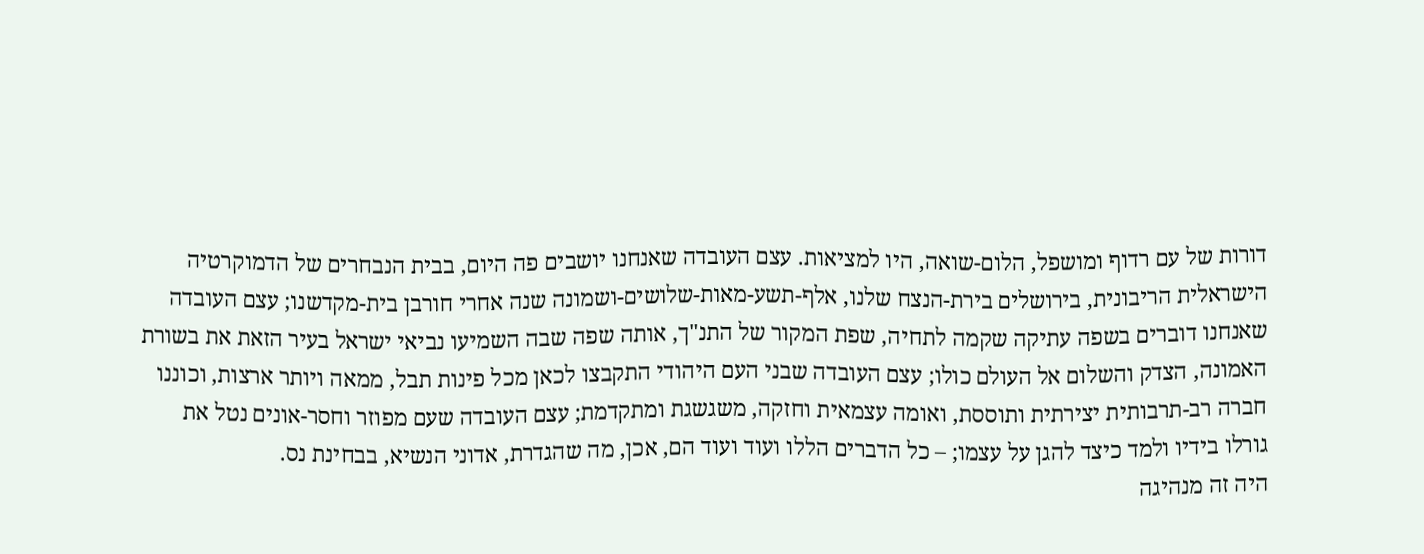דורות של עם רדוף ומושפל, הלום-שואה, היו למציאות. עצם העובדה שאנחנו יושבים פה היום, בבית הנבחרים של הדמוקרטיה הישראלית הריבונית, בירושלים בירת-הנצח שלנו, אלף-תשע-מאות-שלושים-ושמונה שנה אחרי חורבן בית-מקדשנו; עצם העובדה שאנחנו דוברים בשפה עתיקה שקמה לתחיה, שפת המקור של התנ"ך, אותה שפה שבה השמיעו נביאי ישראל בעיר הזאת את בשורת האמונה, הצדק והשלום אל העולם כולו; עצם העובדה שבני העם היהודי התקבצו לכאן מכל פינות תבל, ממאה ויותר ארצות, וכוננו חברה רב-תרבותית יצירתית ותוססת, ואומה עצמאית וחזקה, משגשגת ומתקדמת; עצם העובדה שעם מפוזר וחסר-אונים נטל את גורלו בידיו ולמד כיצד להגן על עצמו; – כל הדברים הללו ועוד ועוד הם, אכן, מה שהגדרת, אדוני הנשיא, בבחינת נס.
היה זה מנהיגה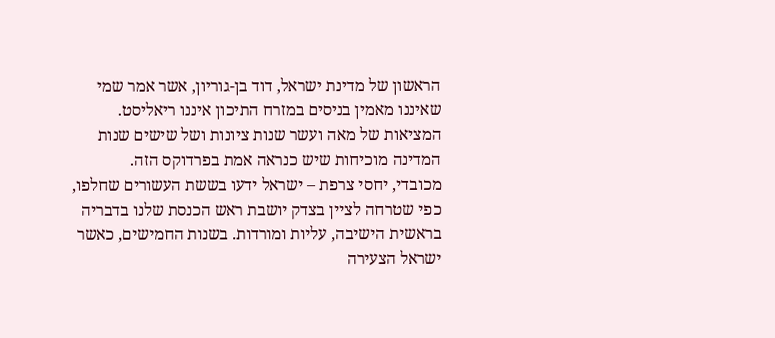הראשון של מדינת ישראל, דוד בן-גוריון, אשר אמר שמי שאיננו מאמין בניסים במזרח התיכון איננו ריאליסט. המציאות של מאה ועשר שנות ציונות ושל שישים שנות המדינה מוכיחות שיש כנראה אמת בפרדוקס הזה.
מכובדי, יחסי צרפת – ישראל ידעו בששת העשורים שחלפו, כפי שטרחה לציין בצדק יושבת ראש הכנסת שלנו בדבריה בראשית הישיבה, עליות ומורדות. בשנות החמישים, כאשר ישראל הצעירה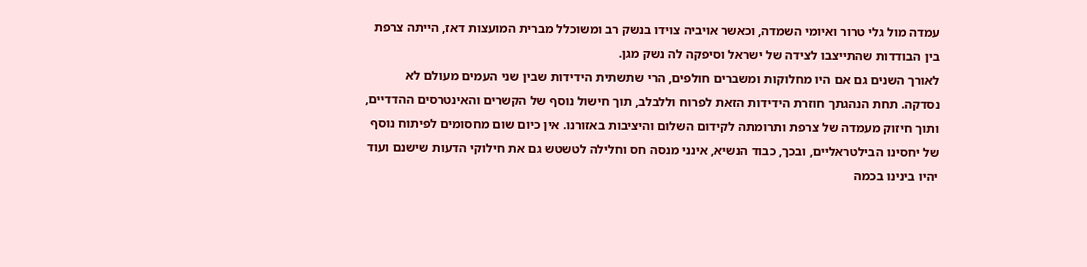עמדה מול גלי טרור ואיומי השמדה, וכאשר אויביה צוידו בנשק רב ומשוכלל מברית המועצות דאז, הייתה צרפת בין הבודדות שהתייצבו לצידה של ישראל וסיפקה לה נשק מגן.
לאורך השנים גם אם היו מחלוקות ומשברים חולפים, הרי שתשתית הידידות שבין שני העמים מעולם לא נסדקה. תחת הנהגתך חוזרת הידידות הזאת לפרוח וללבלב, תוך חישול נוסף של הקשרים והאינטרסים ההדדיים, ותוך חיזוק מעמדה של צרפת ותרומתה לקידום השלום והיציבות באזורנו. אין כיום שום מחסומים לפיתוח נוסף של יחסינו הבילטראליים, ובכך, כבוד הנשיא, אינני מנסה חס וחלילה לטשטש גם את חילוקי הדעות שישנם ועוד יהיו בינינו בכמה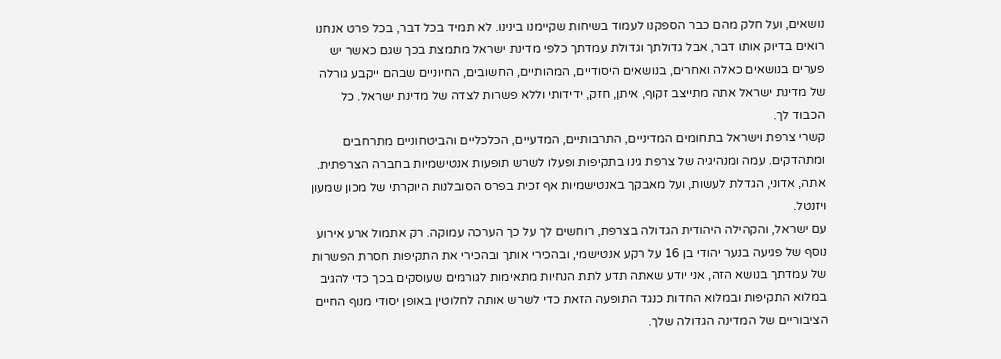נושאים, ועל חלק מהם כבר הספקנו לעמוד בשיחות שקיימנו בינינו. לא תמיד בכל דבר, בכל פרט אנחנו רואים בדיוק אותו דבר, אבל גדולתך וגדולת עמדתך כלפי מדינת ישראל מתמצת בכך שגם כאשר יש פערים בנושאים כאלה ואחרים, בנושאים היסודיים, המהותיים, החשובים, החיוניים שבהם ייקבע גורלה של מדינת ישראל אתה מתייצב זקוף, איתן, חזק, ידידותי וללא פשרות לצדה של מדינת ישראל. כל הכבוד לך.
קשרי צרפת וישראל בתחומים המדיניים, התרבותיים, המדעיים, הכלכליים והביטחוניים מתרחבים ומתהדקים. עמה ומנהיגיה של צרפת גינו בתקיפות ופעלו לשרש תופעות אנטישמיות בחברה הצרפתית. אתה, אדוני, הגדלת לעשות, ועל מאבקך באנטישמיות אף זכית בפרס הסובלנות היוקרתי של מכון שמעון ויזנטל.
עם ישראל, והקהילה היהודית הגדולה בצרפת, רוחשים לך על כך הערכה עמוקה. רק אתמול ארע אירוע נוסף של פגיעה בנער יהודי בן 16 על רקע אנטישמי, ובהכירי אותך ובהכירי את התקיפות חסרת הפשרות של עמדתך בנושא הזה, אני יודע שאתה תדע לתת הנחיות מתאימות לגורמים שעוסקים בכך כדי להגיב במלוא התקיפות ובמלוא החדות כנגד התופעה הזאת כדי לשרש אותה לחלוטין באופן יסודי מנוף החיים הציבוריים של המדינה הגדולה שלך.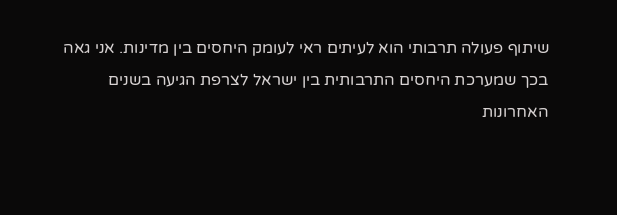שיתוף פעולה תרבותי הוא לעיתים ראי לעומק היחסים בין מדינות. אני גאה בכך שמערכת היחסים התרבותית בין ישראל לצרפת הגיעה בשנים האחרונות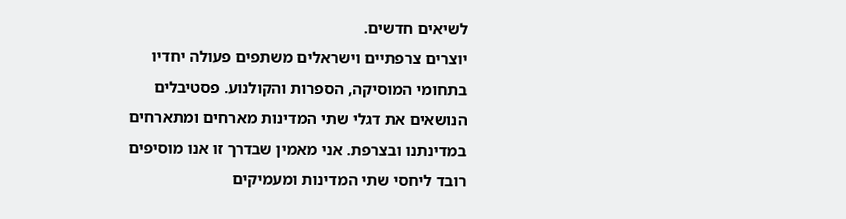לשיאים חדשים.
יוצרים צרפתיים וישראלים משתפים פעולה יחדיו בתחומי המוסיקה, הספרות והקולנוע. פסטיבלים הנושאים את דגלי שתי המדינות מארחים ומתארחים במדינתנו ובצרפת. אני מאמין שבדרך זו אנו מוסיפים רובד ליחסי שתי המדינות ומעמיקים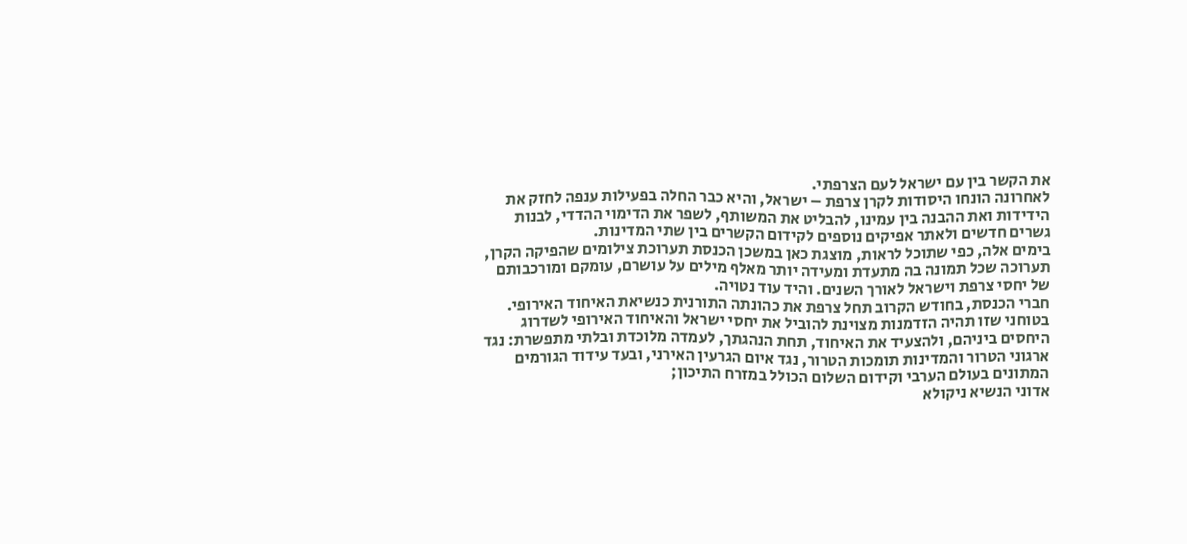את הקשר בין עם ישראל לעם הצרפתי.
לאחרונה הונחו היסודות לקרן צרפת – ישראל, והיא כבר החלה בפעילות ענפה לחזק את הידידות ואת ההבנה בין עמינו, להבליט את המשותף, לשפר את הדימוי ההדדי, לבנות גשרים חדשים ולאתר אפיקים נוספים לקידום הקשרים בין שתי המדינות.
בימים אלה, כפי שתוכל לראות, מוצגת כאן במשכן הכנסת תערוכת צילומים שהפיקה הקרן, תערוכה שכל תמונה בה מתעדת ומעידה יותר מאלף מילים על עושרם, עומקם ומורכבותם של יחסי צרפת וישראל לאורך השנים. והיד עוד נטויה.
חברי הכנסת, בחודש הקרוב תחל צרפת את כהונתה התורנית כנשיאת האיחוד האירופי. בטוחני שזו תהיה הזדמנות מצוינת להוביל את יחסי ישראל והאיחוד האירופי לשדרוג היחסים ביניהם, ולהצעיד את האיחוד, תחת הנהגתך, לעמדה מלוכדת ובלתי מתפשרת: נגד ארגוני הטרור והמדינות תומכות הטרור, נגד איום הגרעין האירני, ובעד עידוד הגורמים המתונים בעולם הערבי וקידום השלום הכולל במזרח התיכון;
אדוני הנשיא ניקולא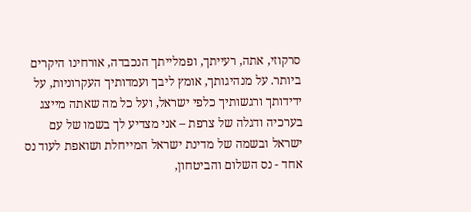סרקוזי, אתה, רעייתך, ופמלייתך הנכבדה, אורחינו היקרים ביותר. על מנהיגותך, אומץ ליבך ועמדותיך העקרוניות, על ידידותך ורגשותיך כלפי ישראל, ועל כל מה שאתה מייצג בערכיה ודגלה של צרפת – אני מצדיע לך בשמו של עם ישראל ובשמה של מדינת ישראל המייחלת ושואפת לעוד נס אחד - נס השלום והביטחון,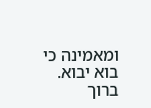ומאמינה כי בוא יבוא.
ברוך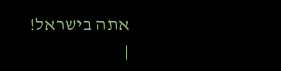אתה בישראל!
|